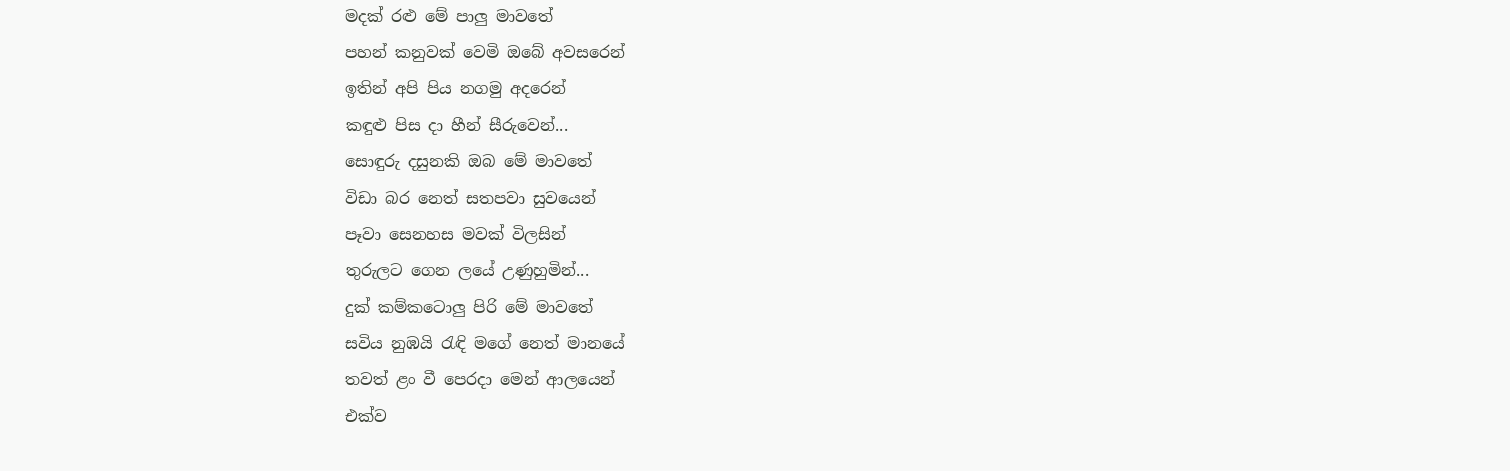මදක් රළු මේ පාලු මාවතේ
පහන් කනුවක් වෙමි ඔබේ අවසරෙන්
ඉතින් අපි පිය නගමු අදරෙන්
කඳුළු පිස දා හීන් සීරුවෙන්...
සොඳුරු දසුනකි ඔබ මේ මාවතේ
විඩා බර නෙත් සතපවා සුවයෙන්
පෑවා සෙනහස මවක් විලසින්
තුරුලට ගෙන ලයේ උණුහුමින්...
දුක් කම්කටොලු පිරි මේ මාවතේ
සවිය නුඹයි රැඳි මගේ නෙත් මානයේ
තවත් ළං වී පෙරදා මෙන් ආලයෙන්
එක්ව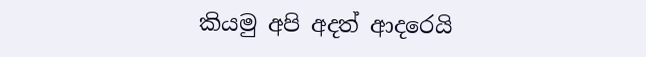කියමු අපි අදත් ආදරෙයි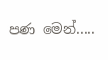පණ මෙන්.....